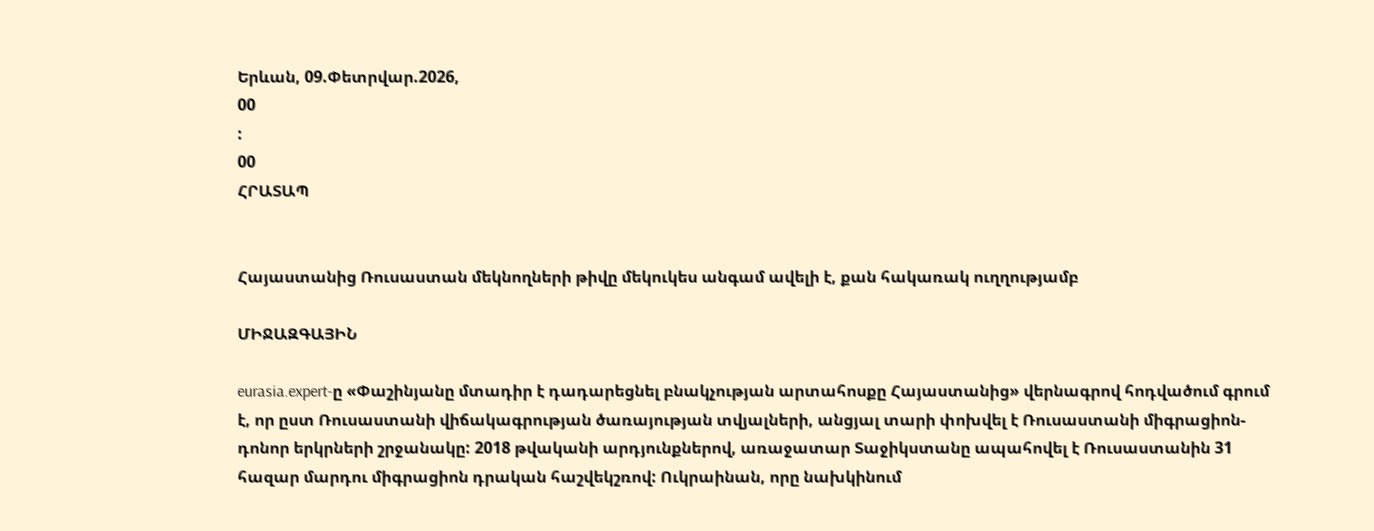Երևան, 09.Փետրվար.2026,
00
:
00
ՀՐԱՏԱՊ


Հայաստանից Ռուսաստան մեկնողների թիվը մեկուկես անգամ ավելի է, քան հակառակ ուղղությամբ

ՄԻՋԱԶԳԱՅԻՆ

eurasia.expert-ը «Փաշինյանը մտադիր է դադարեցնել բնակչության արտահոսքը Հայաստանից» վերնագրով հոդվածում գրում է, որ ըստ Ռուսաստանի վիճակագրության ծառայության տվյալների, անցյալ տարի փոխվել է Ռուսաստանի միգրացիոն- դոնոր երկրների շրջանակը: 2018 թվականի արդյունքներով, առաջատար Տաջիկստանը ապահովել է Ռուսաստանին 31 հազար մարդու միգրացիոն դրական հաշվեկշռով: Ուկրաինան, որը նախկինում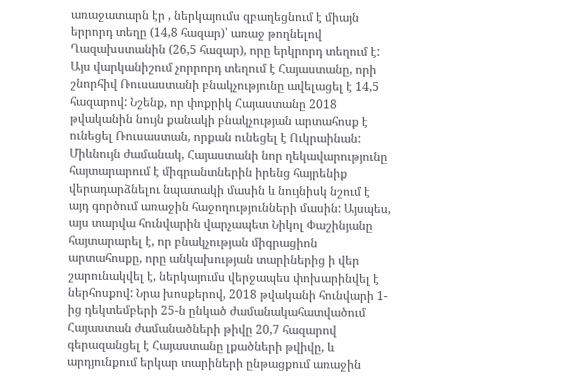առաջատարն էր , ներկայումս զբաղեցնում է միայն երրորդ տեղը (14,8 հազար)՝ առաջ թողնելով Ղազախստանին (26,5 հազար), որը երկրորդ տեղում է: Այս վարկանիշում չորրորդ տեղում է Հայաստանը, որի շնորհիվ Ռուսաստանի բնակչությունը ավելացել է 14,5 հազարով: Նշենք, որ փոքրիկ Հայաստանը 2018 թվականին նույն քանակի բնակչության արտահոսք է ունեցել Ռուսաստան, որքան ունեցել է Ուկրաինան: Միևնույն ժամանակ, Հայաստանի նոր ղեկավարությունը հայտարարում է միգրանտներին իրենց հայրենիք վերադարձնելու նպատակի մասին և նույնիսկ նշում է այդ գործում առաջին հաջողությունների մասին: Այսպես, այս տարվա հունվարին վարչապետ Նիկոլ Փաշինյանը հայտարարել է, որ բնակչության միգրացիոն արտահոսքը, որը անկախության տարիներից ի վեր շարունակվել է, ներկայումս վերջապես փոխարինվել է ներհոսքով: Նրա խոսքերով, 2018 թվականի հունվարի 1-ից դեկտեմբերի 25-ն ընկած ժամանակահատվածում Հայաստան ժամանածների թիվը 20,7 հազարով գերազանցել է Հայաստանը լքածների թվիվը, և արդյունքում երկար տարիների ընթացքում առաջին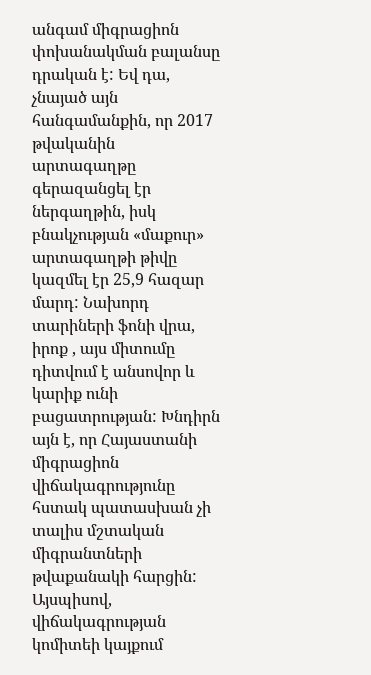անգամ միգրացիոն փոխանակման բալանսը դրական է: Եվ դա, չնայած այն հանգամանքին, որ 2017 թվականին արտագաղթը գերազանցել էր ներգաղթին, իսկ բնակչության «մաքուր» արտագաղթի թիվը կազմել էր 25,9 հազար մարդ: Նախորդ տարիների ֆոնի վրա, իրոք , այս միտումը դիտվում է անսովոր և կարիք ունի բացատրության: Խնդիրն այն է, որ Հայաստանի միգրացիոն վիճակագրությունը հստակ պատասխան չի տալիս մշտական միգրանտների թվաքանակի հարցին: Այսպիսով, վիճակագրության կոմիտեի կայքում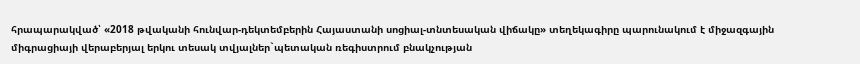հրապարակված՝ «2018 թվականի հունվար-դեկտեմբերին Հայաստանի սոցիալ-տնտեսական վիճակը» տեղեկագիրը պարունակում է միջազգային միգրացիայի վերաբերյալ երկու տեսակ տվյալներ`պետական ռեգիստրում բնակչության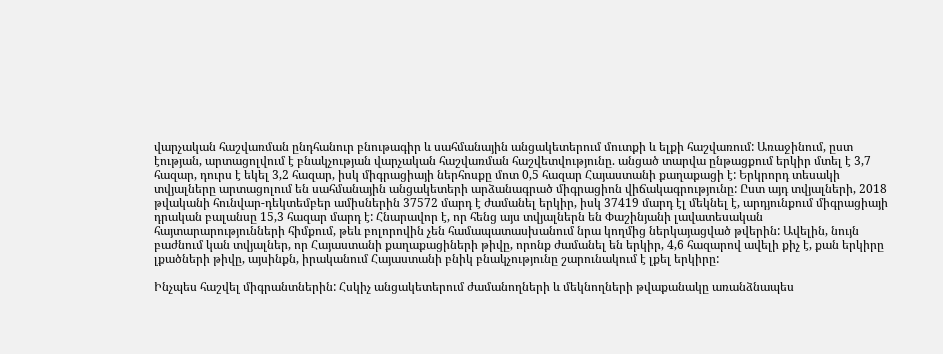վարչական հաշվառման ընդհանուր բնութագիր և սահմանային անցակետերում մուտքի և ելքի հաշվառում: Առաջինում, ըստ էության, արտացոլվում է բնակչության վարչական հաշվառման հաշվետվությունը. անցած տարվա ընթացքում երկիր մտել է 3,7 հազար, դուրս է եկել 3,2 հազար, իսկ միգրացիայի ներհոսքը մոտ 0,5 հազար Հայաստանի քաղաքացի է: Երկրորդ տեսակի տվյալները արտացոլում են սահմանային անցակետերի արձանագրած միգրացիոն վիճակագրությունը: Ըստ այդ տվյալների, 2018 թվականի հունվար-դեկտեմբեր ամիսներին 37572 մարդ է ժամանել երկիր, իսկ 37419 մարդ էլ մեկնել է, արդյունքում միգրացիայի դրական բալանսը 15,3 հազար մարդ է: Հնարավոր է, որ հենց այս տվյալներն են Փաշինյանի լավատեսական հայտարարությունների հիմքում, թեև բոլորովին չեն համապատասխանում նրա կողմից ներկայացված թվերին: Ավելին, նույն բաժնում կան տվյալներ, որ Հայաստանի քաղաքացիների թիվը, որոնք ժամանել են երկիր, 4,6 հազարով ավելի քիչ է, քան երկիրը լքածների թիվը, այսինքն, իրականում Հայաստանի բնիկ բնակչությունը շարունակում է լքել երկիրը:

Ինչպես հաշվել միգրանտներին: Հսկիչ անցակետերում ժամանողների և մեկնողների թվաքանակը առանձնապես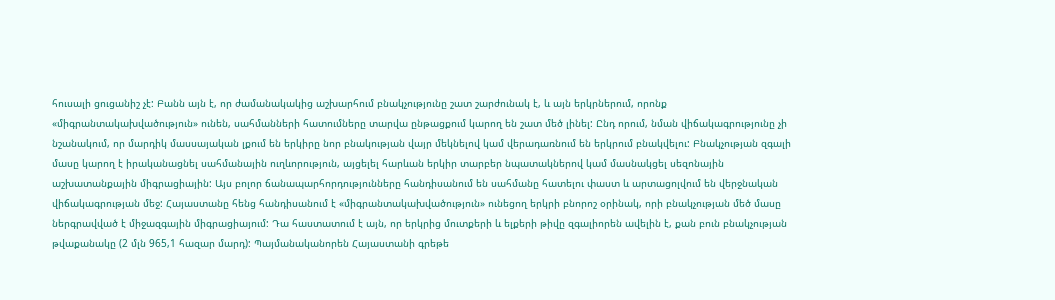հուսալի ցուցանիշ չէ: Բանն այն է, որ ժամանակակից աշխարհում բնակչությունը շատ շարժունակ է, և այն երկրներում, որոնք «միգրանտակախվածություն» ունեն, սահմանների հատումները տարվա ընթացքում կարող են շատ մեծ լինել: Ընդ որում, նման վիճակագրությունը չի նշանակում, որ մարդիկ մասսայական լքում են երկիրը նոր բնակության վայր մեկնելով կամ վերադառնում են երկրում բնակվելու: Բնակչության զգալի մասը կարող է իրականացնել սահմանային ուղևորություն, այցելել հարևան երկիր տարբեր նպատակներով կամ մասնակցել սեզոնային աշխատանքային միգրացիային: Այս բոլոր ճանապարհորդությունները հանդիսանում են սահմանը հատելու փաստ և արտացոլվում են վերջնական վիճակագրության մեջ: Հայաստանը հենց հանդիսանում է «միգրանտակախվածություն» ունեցող երկրի բնորոշ օրինակ, որի բնակչության մեծ մասը ներգրավված է միջազգային միգրացիայում: Դա հաստատում է այն, որ երկրից մուտքերի և ելքերի թիվը զգալիորեն ավելին է, քան բուն բնակչության թվաքանակը (2 մլն 965,1 հազար մարդ): Պայմանականորեն Հայաստանի գրեթե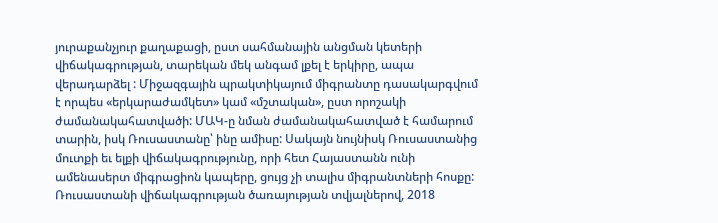յուրաքանչյուր քաղաքացի, ըստ սահմանային անցման կետերի վիճակագրության, տարեկան մեկ անգամ լքել է երկիրը, ապա վերադարձել : Միջազգային պրակտիկայում միգրանտը դասակարգվում է որպես «երկարաժամկետ» կամ «մշտական», ըստ որոշակի ժամանակահատվածի: ՄԱԿ-ը նման ժամանակահատված է համարում տարին, իսկ Ռուսաստանը՝ ինը ամիսը: Սակայն նույնիսկ Ռուսաստանից մուտքի եւ ելքի վիճակագրությունը, որի հետ Հայաստանն ունի ամենասերտ միգրացիոն կապերը, ցույց չի տալիս միգրանտների հոսքը: Ռուսաստանի վիճակագրության ծառայության տվյալներով, 2018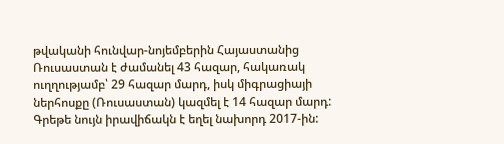թվականի հունվար-նոյեմբերին Հայաստանից Ռուսաստան է ժամանել 43 հազար, հակառակ ուղղությամբ՝ 29 հազար մարդ, իսկ միգրացիայի ներհոսքը (Ռուսաստան) կազմել է 14 հազար մարդ: Գրեթե նույն իրավիճակն է եղել նախորդ 2017-ին: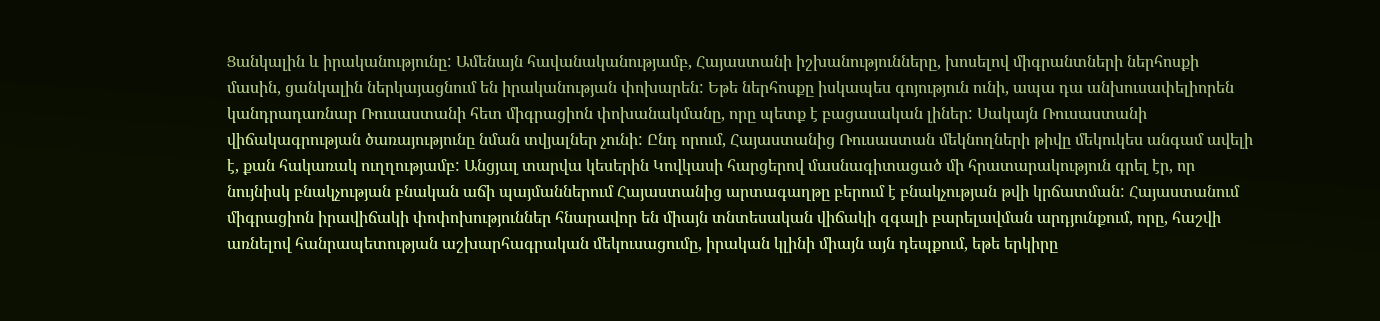Ցանկալին և իրականությունը: Ամենայն հավանականությամբ, Հայաստանի իշխանությունները, խոսելով միգրանտների ներհոսքի մասին, ցանկալին ներկայացնում են իրականության փոխարեն: Եթե ներհոսքը իսկապես գոյություն ունի, ապա դա անխուսափելիորեն կանդրադառնար Ռուսաստանի հետ միգրացիոն փոխանակմանը, որը պետք է բացասական լիներ: Սակայն Ռուսաստանի վիճակագրության ծառայությունը նման տվյալներ չունի: Ընդ որում, Հայաստանից Ռուսաստան մեկնողների թիվը մեկուկես անգամ ավելի է, քան հակառակ ուղղությամբ: Անցյալ տարվա կեսերին Կովկասի հարցերով մասնագիտացած մի հրատարակություն գրել էր, որ նույնիսկ բնակչության բնական աճի պայմաններում Հայաստանից արտագաղթը բերում է բնակչության թվի կրճատման: Հայաստանում միգրացիոն իրավիճակի փոփոխություններ հնարավոր են միայն տնտեսական վիճակի զգալի բարելավման արդյունքում, որը, հաշվի առնելով հանրապետության աշխարհագրական մեկուսացումը, իրական կլինի միայն այն դեպքում, եթե երկիրը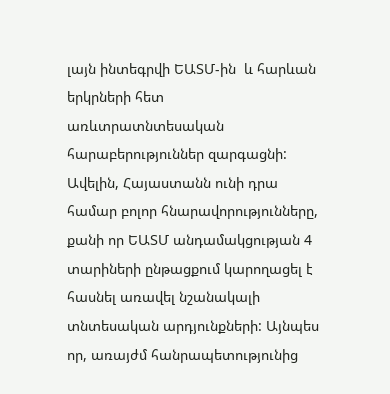լայն ինտեգրվի ԵԱՏՄ-ին  և հարևան երկրների հետ առևտրատնտեսական հարաբերություններ զարգացնի: Ավելին, Հայաստանն ունի դրա համար բոլոր հնարավորությունները, քանի որ ԵԱՏՄ անդամակցության 4 տարիների ընթացքում կարողացել է հասնել առավել նշանակալի տնտեսական արդյունքների: Այնպես որ, առայժմ հանրապետությունից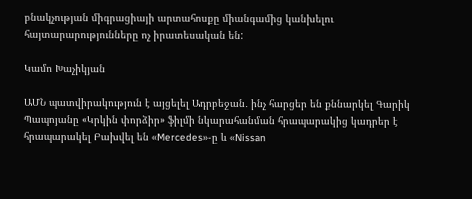բնակչության միգրացիայի արտահոսքը միանգամից կանխելու հայտարարությունները ոչ իրատեսական են:

Կամո Խաչիկյան

ԱՄՆ պատվիրակություն է այցելել Ադրբեջան․ ինչ հարցեր են քննարկել Գարիկ Պապոյանը «Կրկին փորձիր» ֆիլմի նկարահանման հրապարակից կադրեր է հրապարակել Բախվել են «Mercedes»-ը և «Nissan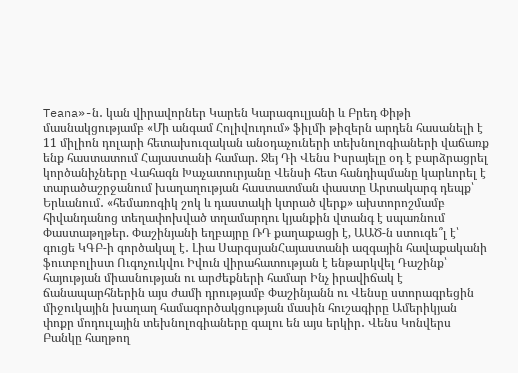Teana»-ն․ կան վիրավորներ Կարեն Կարագուլյանի և Բրեդ Փիթի մասնակցությամբ «Մի անգամ Հոլիվուդում» ֆիլմի թիզերն արդեն հասանելի է 11 միլիոն դոլարի հետախուզական անօդաչուների տեխնոլոգիաների վաճառք ենք հաստատում Հայաստանի համար. Ջեյ Դի Վենս Իսրայելը օդ է բարձրացրել կործանիչները Վահագն Խաչատուրյանը Վենսի հետ հանդիպմանը կարևորել է տարածաշրջանում խաղաղության հաստատման փաստը Արտակարգ դեպք՝ Երևանում․ «հեմառոգիկ շոկ և դաստակի կտրած վերք» ախտորոշմամբ հիվանդանոց տեղափոխված տղամարդու կյանքին վտանգ է սպառնում Փաստաթղթեր. Փաշինյանի եղբայրը ՌԴ քաղաքացի է, ԱԱԾ-ն ստուգե՞լ է՝ գուցե ԿԳԲ-ի գործակալ է․ Լիա ՍարգսյանՀայաստանի ազգային հավաքականի ֆուտբոլիստ Ուգոչուկվու Իվուն վիրահատության է ենթարկվել Դաշինք՝ հայության միասնության ու արժեքների համար Ինչ իրավիճակ է ճանապարհներին այս ժամի դրությամբ Փաշինյանն ու Վենսը ստորագրեցին միջուկային խաղաղ համագործակցության մասին հուշագիրը Ամերիկյան փոքր մոդուլային տեխնոլոգիաները գալու են այս երկիր․ Վենս Կոնվերս Բանկը հաղթող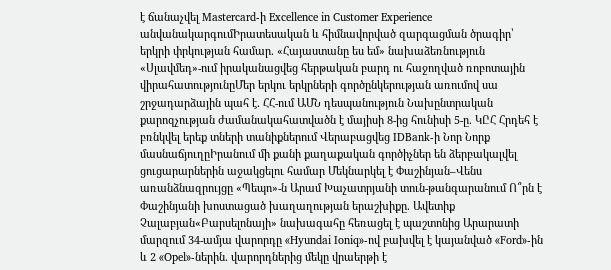է ճանաչվել Mastercard-ի Excellence in Customer Experience անվանակարգումԻրատեսական և հիմնավորված զարգացման ծրագիր՝ երկրի փրկության համար․ «Հայաստանը ես եմ» նախաձեռնություն «Սլավմեդ»-ում իրականացվեց հերթական բարդ ու հաջողված ռոբոտային վիրահատությունըՄեր երկու երկրների գործընկերության առումով սա շրջադարձային պահ է․ ՀՀ-ում ԱՄՆ դեսպանություն Նախընտրական քարոզչության ժամանակահատվածն է մայիսի 8-ից հունիսի 5-ը. ԿԸՀ Հրդեհ է բռնկվել երեք տների տանիքներում Վերաբացվեց IDBank-ի Նոր Նորք մասնաճյուղըԻրանում մի քանի քաղաքական գործիչներ են ձերբակալվել ցուցարարներին աջակցելու համար Մեկնարկել է Փաշինյան–Վենս առանձնազրույցը «Պեպո»-ն Արամ Խաչատրյանի տուն-թանգարանում Ո՞րն է Փաշինյանի խոստացած խաղաղության երաշխիքը․ Ավետիք Չալաբյան«Բարսելոնայի» նախագահը հեռացել է պաշտոնից Արարատի մարզում 34-ամյա վարորդը «Hyundai Ioniq»-ով բախվել է կայանված «Ford»-ին և 2 «Opel»-ներին․ վարորդներից մեկը վրաերթի է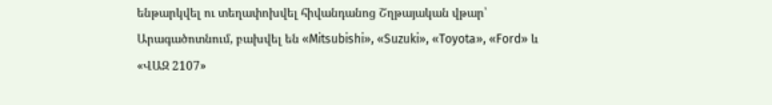ենթարկվել ու տեղափոխվել հիվանդանոց Շղթայական վթար՝ Արագածոտնում, բախվել են «Mitsubishi», «Suzuki», «Toyota», «Ford» և «ՎԱԶ 2107»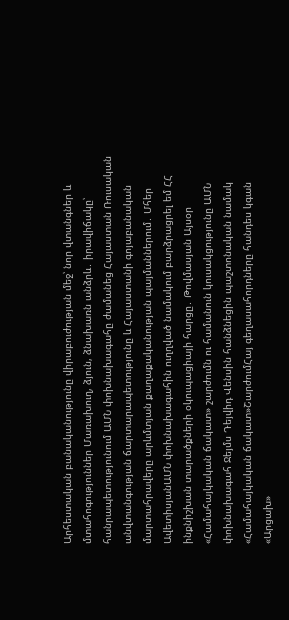Արհեստական բանականությունը վիրաբուժության մեջ՝ նոր վտանգներ և մտահոգություններ Մառախուղ, ձյուն, ձնախառն անձրև․ իրավիճակը՝ հանրապետությունում ԱՄՆ փոխնախագահը ժամանեց Հայաստան Ռուսական անվտանգության ճարտարապետությունը և Հայաստանի գոյաբանական մարտահրավերը արևմտյան քաղաքականության պայմաններում․ Մհեր ԱվետիսյանԱՄՆ փոխնախագահին ուղղված նամակում բարձրացրել եմ ՀՀ ինքնիշխան տարածքների օկուպացիայի հարցը․ Թովմասյան Այսօր «Համահայկական ճակատ» շարժումն ու համանուն կուսակցությունը ԱՄՆ փոխնախագահ Ջեյմս Դեյվիդ Վենսին հանձնեցին պաշտոնական նամակ «Համահայկական ճակատ»ՇարժումՀայ գեղասահորդները հանդես կգան «Արցախ»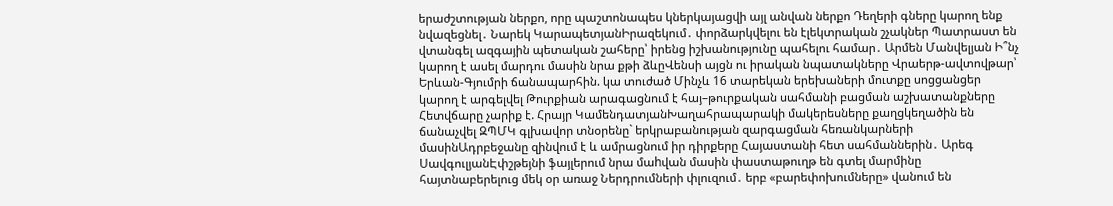երաժշտության ներքո, որը պաշտոնապես կներկայացվի այլ անվան ներքո Դեղերի գները կարող ենք նվազեցնել․ Նարեկ ԿարապետյանԻրազեկում․ փորձարկվելու են էլեկտրական շչակներ Պատրաստ են վտանգել ազգային պետական շահերը՝ իրենց իշխանությունը պահելու համար․ Արմեն Մանվելյան Ի՞նչ կարող է ասել մարդու մասին նրա քթի ձևըՎենսի այցն ու իրական նպատակները Վրաերթ-ավտովթար՝ Երևան-Գյումրի ճանապարհին. կա տուժած Մինչև 16 տարեկան երեխաների մուտքը սոցցանցեր կարող է արգելվել Թուրքիան արագացնում է հայ–թուրքական սահմանի բացման աշխատանքները Հետվճարը չարիք է. Հրայր ԿամենդատյանԽաղահրապարակի մակերեսները քաղցկեղածին են ճանաչվել ԶՊՄԿ գլխավոր տնօրենը` երկրաբանության զարգացման հեռանկարների մասինԱդրբեջանը զինվում է և ամրացնում իր դիրքերը Հայաստանի հետ սահմաններին․ Արեգ ՍավգուլյանԷփշթեյնի ֆայլերում նրա մաhվան մասին փաստաթուղթ են գտել մարմինը հայտնաբերելուց մեկ օր առաջ Ներդրումների փլուզում․ երբ «բարեփոխումները» վանում են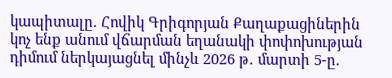կապիտալը. Հովիկ Գրիգորյան Քաղաքացիներին կոչ ենք անում վճարման եղանակի փոփոխության դիմում ներկայացնել մինչև 2026 թ․ մարտի 5-ը.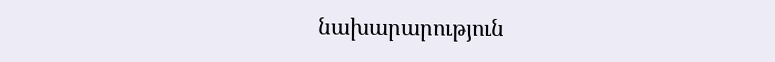նախարարություն